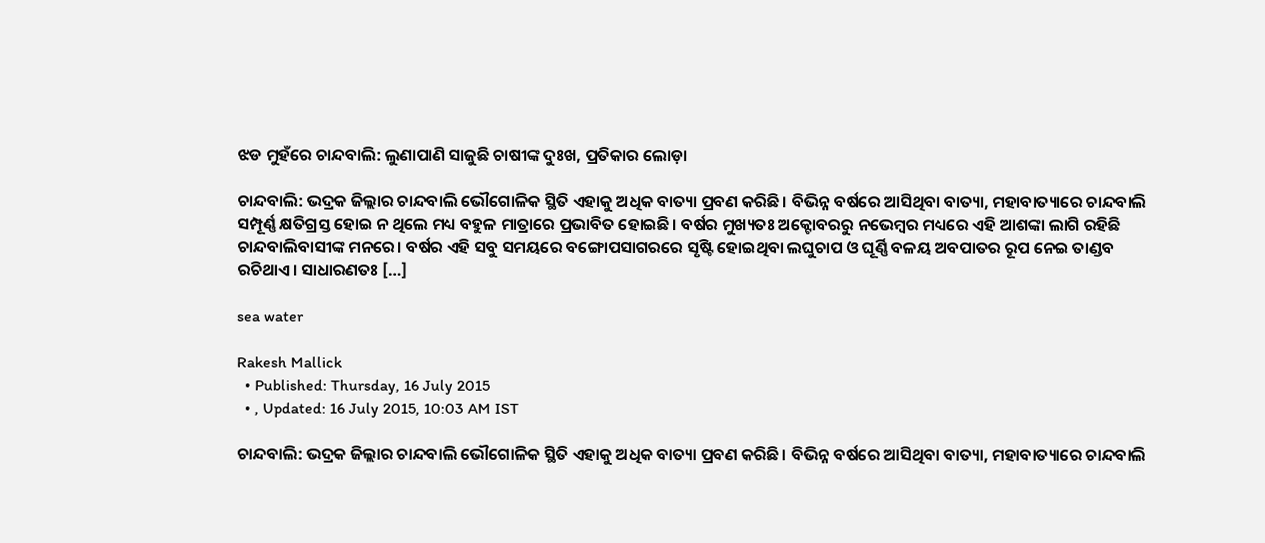ଝଡ ମୁହଁରେ ଚାନ୍ଦବାଲି: ଲୁଣାପାଣି ସାଜୁଛି ଚାଷୀଙ୍କ ଦୁଃଖ, ପ୍ରତିକାର ଲୋଡ଼ା

ଚାନ୍ଦବାଲି: ଭଦ୍ରକ ଜିଲ୍ଲାର ଚାନ୍ଦବାଲି ଭୌଗୋଳିକ ସ୍ଥିତି ଏହାକୁ ଅଧିକ ବାତ୍ୟା ପ୍ରବଣ କରିଛି। ବିଭିନ୍ନ ବର୍ଷରେ ଆସିଥିବା ବାତ୍ୟା, ମହାବାତ୍ୟାରେ ଚାନ୍ଦବାଲି ସମ୍ପୂର୍ଣ୍ଣ କ୍ଷତିଗ୍ରସ୍ତ ହୋଇ ନ ଥିଲେ ମଧ୍ୟ ବହୁଳ ମାତ୍ରାରେ ପ୍ରଭାବିତ ହୋଇଛି। ବର୍ଷର ମୁଖ୍ୟତ‍ଃ ଅକ୍ଟୋବରରୁ ନଭେମ୍ବର ମଧ୍ୟରେ ଏହି ଆଶଙ୍କା ଲାଗି ରହିଛି ଚାନ୍ଦବାଲିବାସୀଙ୍କ ମନରେ। ବର୍ଷର ଏହି ସବୁ ସମୟରେ ବଙ୍ଗୋପସାଗରରେ ସୃଷ୍ଟି ହୋଇଥିବା ଲଘୁଚାପ ଓ ଘୂର୍ଣ୍ଣି ବଳୟ ଅବପାତର ରୂପ ନେଇ ତାଣ୍ଡବ ରଚିଥାଏ। ସାଧାରଣତଃ […]

sea water

Rakesh Mallick
  • Published: Thursday, 16 July 2015
  • , Updated: 16 July 2015, 10:03 AM IST

ଚାନ୍ଦବାଲି: ଭଦ୍ରକ ଜିଲ୍ଲାର ଚାନ୍ଦବାଲି ଭୌଗୋଳିକ ସ୍ଥିତି ଏହାକୁ ଅଧିକ ବାତ୍ୟା ପ୍ରବଣ କରିଛି। ବିଭିନ୍ନ ବର୍ଷରେ ଆସିଥିବା ବାତ୍ୟା, ମହାବାତ୍ୟାରେ ଚାନ୍ଦବାଲି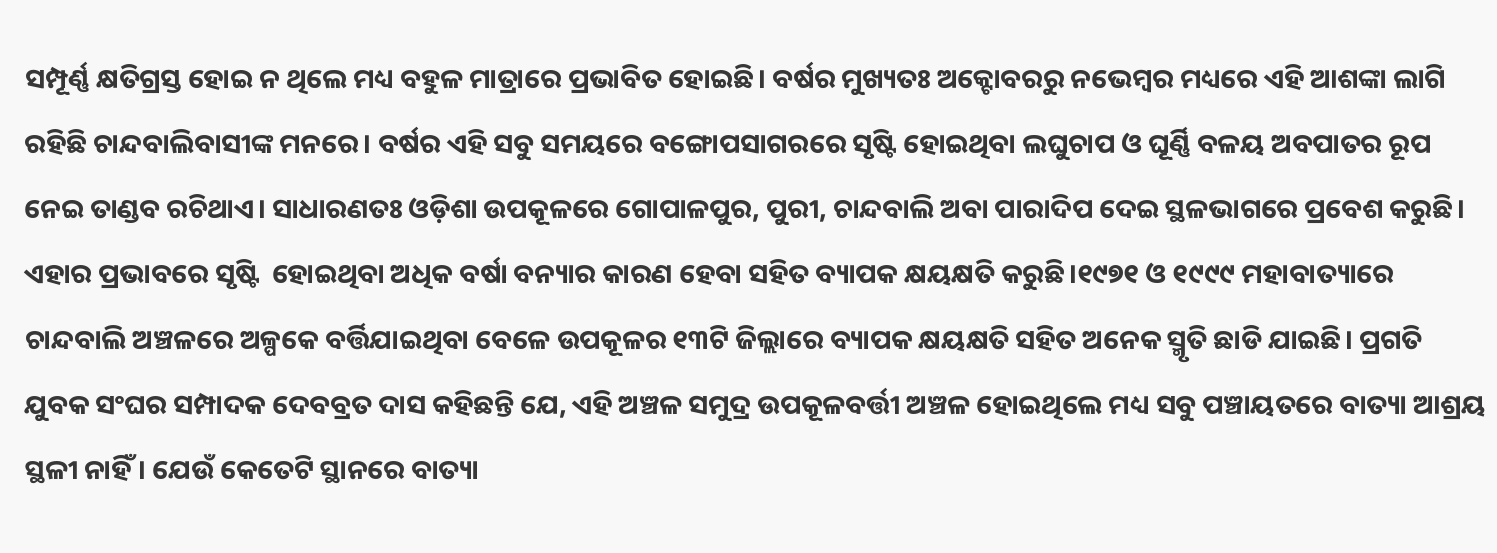ସମ୍ପୂର୍ଣ୍ଣ କ୍ଷତିଗ୍ରସ୍ତ ହୋଇ ନ ଥିଲେ ମଧ୍ୟ ବହୁଳ ମାତ୍ରାରେ ପ୍ରଭାବିତ ହୋଇଛି। ବର୍ଷର ମୁଖ୍ୟତ‍ଃ ଅକ୍ଟୋବରରୁ ନଭେମ୍ବର ମଧ୍ୟରେ ଏହି ଆଶଙ୍କା ଲାଗି ରହିଛି ଚାନ୍ଦବାଲିବାସୀଙ୍କ ମନରେ। ବର୍ଷର ଏହି ସବୁ ସମୟରେ ବଙ୍ଗୋପସାଗରରେ ସୃଷ୍ଟି ହୋଇଥିବା ଲଘୁଚାପ ଓ ଘୂର୍ଣ୍ଣି ବଳୟ ଅବପାତର ରୂପ ନେଇ ତାଣ୍ଡବ ରଚିଥାଏ। ସାଧାରଣତଃ ଓଡ଼ିଶା ଉପକୂଳରେ ଗୋପାଳପୁର, ପୁରୀ, ଚାନ୍ଦବାଲି ଅବା ପାରାଦିପ ଦେଇ ସ୍ଥଳଭାଗରେ ପ୍ରବେଶ କରୁଛି। ଏହାର ପ୍ରଭାବରେ ସୃଷ୍ଟି  ହୋଇଥିବା ଅଧିକ ବର୍ଷା ବନ୍ୟାର କାରଣ ହେବା ସହିତ ବ୍ୟାପକ କ୍ଷୟକ୍ଷତି କରୁଛି।୧୯୭୧ ଓ ୧୯୯୯ ମହାବାତ୍ୟାରେ ଚାନ୍ଦବାଲି ଅଞ୍ଚଳରେ ଅଳ୍ପକେ ବର୍ତ୍ତିଯାଇଥିବା ବେଳେ ଉପକୂଳର ୧୩ଟି ଜିଲ୍ଲାରେ ବ୍ୟାପକ କ୍ଷୟକ୍ଷତି ସହିତ ଅନେକ ସ୍ମୃତି ଛାଡି ଯାଇଛି। ପ୍ରଗତି ଯୁବକ ସଂଘର ସମ୍ପାଦକ ଦେବବ୍ରତ ଦାସ କହିଛନ୍ତି ଯେ, ଏହି ଅଞ୍ଚଳ ସମୁଦ୍ର ଉପକୂଳବର୍ତ୍ତୀ ଅଞ୍ଚଳ ହୋଇଥିଲେ ମଧ୍ୟ ସବୁ ପଞ୍ଚାୟତରେ ବାତ୍ୟା ଆଶ୍ରୟ ସ୍ଥଳୀ ନାହିଁ। ଯେଉଁ କେତେଟି ସ୍ଥାନରେ ବାତ୍ୟା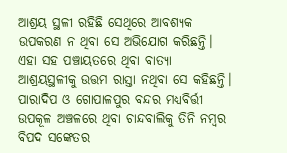ଆଶ୍ରୟ ସ୍ଥଳୀ ରହିଛି ସେଥିରେ ଆବଶ୍ୟକ ଉପକରଣ ନ ଥିବା ସେ ଅଭିଯୋଗ କରିଛନ୍ତି। ଏହା ସହ ପଞ୍ଚାୟତରେ ଥିବା ବାତ୍ୟା ଆଶ୍ରୟସ୍ଥଳୀକୁ ଉତ୍ତମ ରାସ୍ତା ନଥିବା ସେ କହିଛନ୍ତି। ପାରାଦିପ ଓ ଗୋପାଳପୁର ବନ୍ଦର ମଧ୍ୟବିର୍ତ୍ତୀ ଉପକୂଳ ଅଞ୍ଚଳରେ ଥିବା ଚାନ୍ଦବାଲିକୁ ତିନି ନମ୍ବର ବିପଦ ସଙ୍କେତର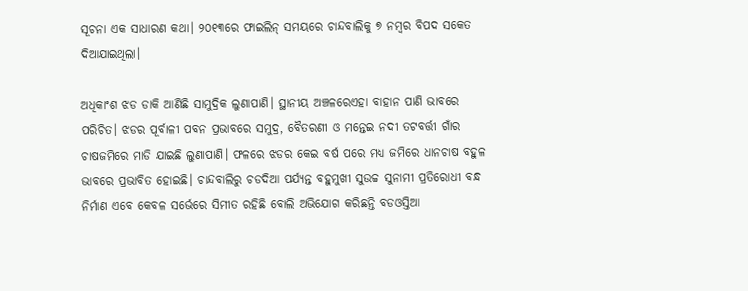ସୂଚନା ଏକ ସାଧାରଣ କଥା। ୨୦୧୩ରେ ଫାଇଲିନ୍ ସମୟରେ ଚାନ୍ଦବାଲିକୁ ୭ ନମ୍ବର ବିପଦ ସକେତ ଦିଆଯାଇଥିଲା।

ଅଧିକାଂଶ ଝଡ ଡାକି ଆଣିଛି ସାମୁଦ୍ରିକ ଲୁଣାପାଣି। ସ୍ଥାନୀୟ ଅଞ୍ଚଳରେଏହା ବାହାନ ପାଣି ଭାବରେ ପରିଚିତ। ଝଡର ପୂର୍ବାଳୀ ପବନ ପ୍ରଭାବରେ ସମୁଦ୍ର, ବୈତରଣୀ ଓ ମନ୍ତେଇ ନଦୀ ତଟବର୍ତ୍ତୀ ଗାଁର ଚାଷଜମିରେ ମାଡି ଯାଇଛି ଲୁଣାପାଣି। ଫଳରେ ଝଡର କେଇ ବର୍ଷ ପରେ ମଧ୍ୟ ଜମିରେ ଧାନଚାଷ ବହୁଳ ଭାବରେ ପ୍ରଭାବିତ ହୋଇଛି। ଚାନ୍ଦବାଲିରୁ ଚଡଦିଆ ପର୍ଯ୍ୟନ୍ତ ବହୁମୁଖୀ ସୁଉଚ୍ଚ ସୁନାମୀ ପ୍ରତିରୋଧୀ ବନ୍ଧ ନିର୍ମାଣ ଏବେ କେବଳ ସର୍ଭେରେ ସିମୀତ ରହିଛି ବୋଲି ଅଭିଯୋଗ କରିଛନ୍ତି ବଡଓସ୍ତିଆ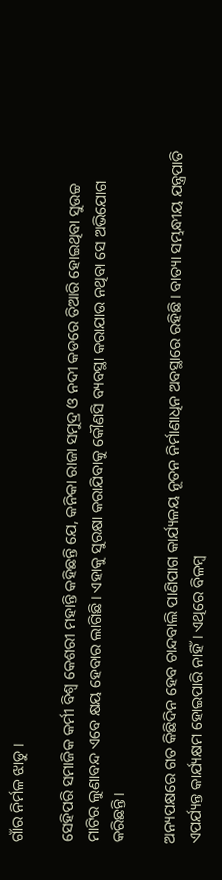ଗାଁର ନିର୍ମଳ ଝାଡୁ ।

ସେହିପରି ସମାଜିକ କର୍ମୀ ବିଶ୍ୱ କେଶରୀ ମହାନ୍ତି କହିଛନ୍ତି ଯେ, କନିକା ରାଜା ସମୁଦ୍ର ଓ ନଦୀ କଡରେ ତିଆରି ହୋଇଥିବା ସୁଉଚ୍ଚ ମାଟିର ଲୁଣାବନ୍ଦ ଏବେ କ୍ଷୟ ହେବାର ଲାଗିଛି। ଏହାକୁ ସୁରକ୍ଷା କରାଯିବାକୁ କୌଣସି ବ୍ୟବସ୍ଥା କରାଯାଉ ନଥିବା ସେ ଅଭିଯୋଗ କରିଛନ୍ତି।

ଅନ୍ୟପକ୍ଷରେ ଗତ କିଛିଦିନ ହେବ ଚାନ୍ଦବାଲି ପାଣିପାଗ କାର୍ଯ୍ୟଳୟ ନୂତନ ନିର୍ମାଣାଧିନ ଅବସ୍ଥାରେ ରହିଛି। ବାତ୍ୟା ସମ୍ଭନ୍ଧୀୟ ଯନ୍ତ୍ରପାତି ଏପର୍ଯ୍ୟନ୍ତ କାର୍ଯ୍ୟକ୍ଷମ ହୋଇପାରି ନାହିଁ। ଏଥିରେ ବିଳମ୍ବ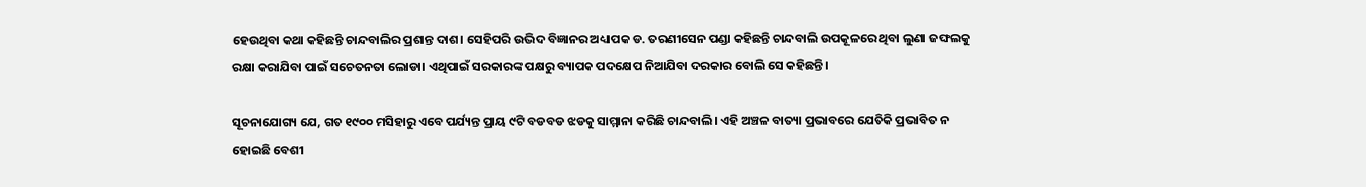ହେଉଥିବା କଥା କହିଛନ୍ତି ଚାନ୍ଦବାଲିର ପ୍ରଶାନ୍ତ ଦାଶ। ସେହିପରି ଉଦ୍ଭିଦ ବିଜ୍ଞାନର ଅଧ୍ୟାପକ ଡ. ତରଣୀସେନ ପଣ୍ଡା କହିଛନ୍ତି ଚାନ୍ଦବାଲି ଉପକୂଳରେ ଥିବା ଲୁଣା ଜଙ୍ଘଲକୁ ରକ୍ଷା କରାଯିବା ପାଇଁ ସଚେତନତା ଲୋଡା। ଏଥିପାଇଁ ସରକାରଙ୍କ ପକ୍ଷରୁ ବ୍ୟାପକ ପଦକ୍ଷେପ ନିଆଯିବା ଦରକାର ବୋଲି ସେ କହିଛନ୍ତି।

ସୂଚନାଯୋଗ୍ୟ ଯେ, ଗତ ୧୯୦୦ ମସିହାରୁ ଏବେ ପର୍ଯ୍ୟନ୍ତ ପ୍ରାୟ ୯ଟି ବଡବଡ ଝଡକୁ ସାମ୍ମାନା କରିଛି ଚାନ୍ଦବାଲି। ଏହି ଅଞ୍ଚଳ ବାତ୍ୟା ପ୍ରଭାବରେ ଯେତିକି ପ୍ରଭାବିତ ନ ହୋଇଛି ବେଶୀ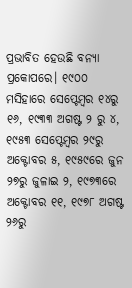ପ୍ରଭାବିତ ହେଉଛି ବନ୍ୟା ପ୍ରକୋପରେ। ୧୯୦୦ ମସିହାରେ ସେପ୍ଟେମ୍ବର ୧୪ରୁ ୧୬, ୧୯୩୩ ଅଗଷ୍ଟ ୨ ରୁ ୪, ୧୯୫୩ ସେପ୍ଟେମ୍ବର ୨୯ରୁ ଅକ୍ଟୋବର ୫, ୧୯୫୯ରେ ଜୁନ ୨୭ରୁ ଜୁଳାଇ ୨, ୧୯୭୩ରେ ଅକ୍ଟୋବର ୧୧, ୧୯୭୮ ଅଗଷ୍ଟ ୨୬ରୁ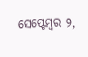ସେପ୍ଟେମ୍ବର ୨,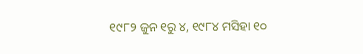୧୯୮୨ ଜୁନ ୧ରୁ ୪, ୧୯୮୪ ମସିହା ୧୦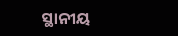ସ୍ଥାନୀୟ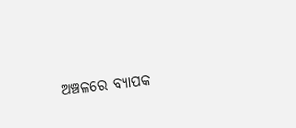ଅଞ୍ଚଳରେ ବ୍ୟାପକ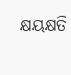କ୍ଷୟକ୍ଷତି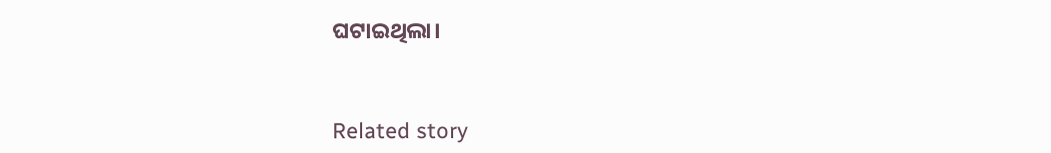ଘଟାଇଥିଲା।



Related story